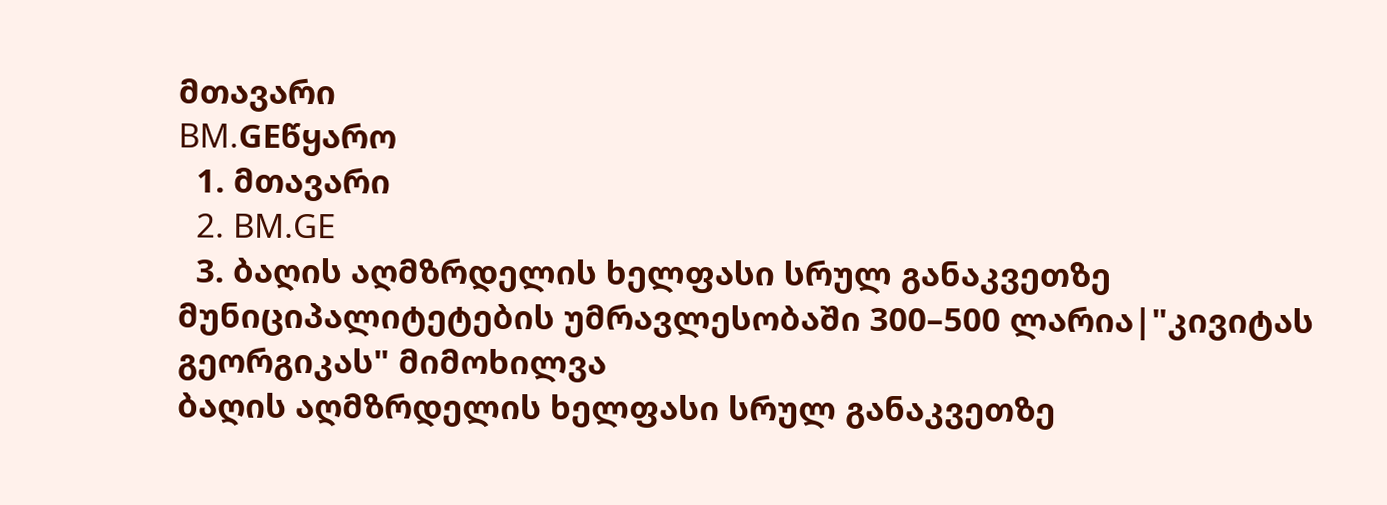მთავარი
BM.GEწყარო
  1. მთავარი
  2. BM.GE
  3. ბაღის აღმზრდელის ხელფასი სრულ განაკვეთზე მუნიციპალიტეტების უმრავლესობაში 300–500 ლარია|"კივიტას გეორგიკას" მიმოხილვა
ბაღის აღმზრდელის ხელფასი სრულ განაკვეთზე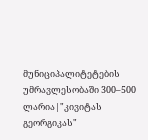მუნიციპალიტეტების უმრავლესობაში 300–500 ლარია|"კივიტას გეორგიკას"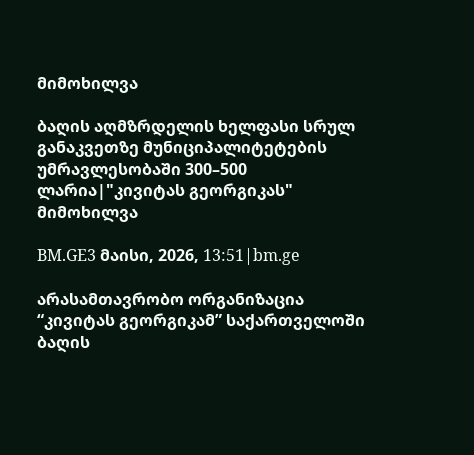მიმოხილვა

ბაღის აღმზრდელის ხელფასი სრულ განაკვეთზე მუნიციპალიტეტების უმრავლესობაში 300–500 ლარია|"კივიტას გეორგიკას" მიმოხილვა

BM.GE3 მაისი, 2026, 13:51|bm.ge

არასამთავრობო ორგანიზაცია “კივიტას გეორგიკამ” საქართველოში ბაღის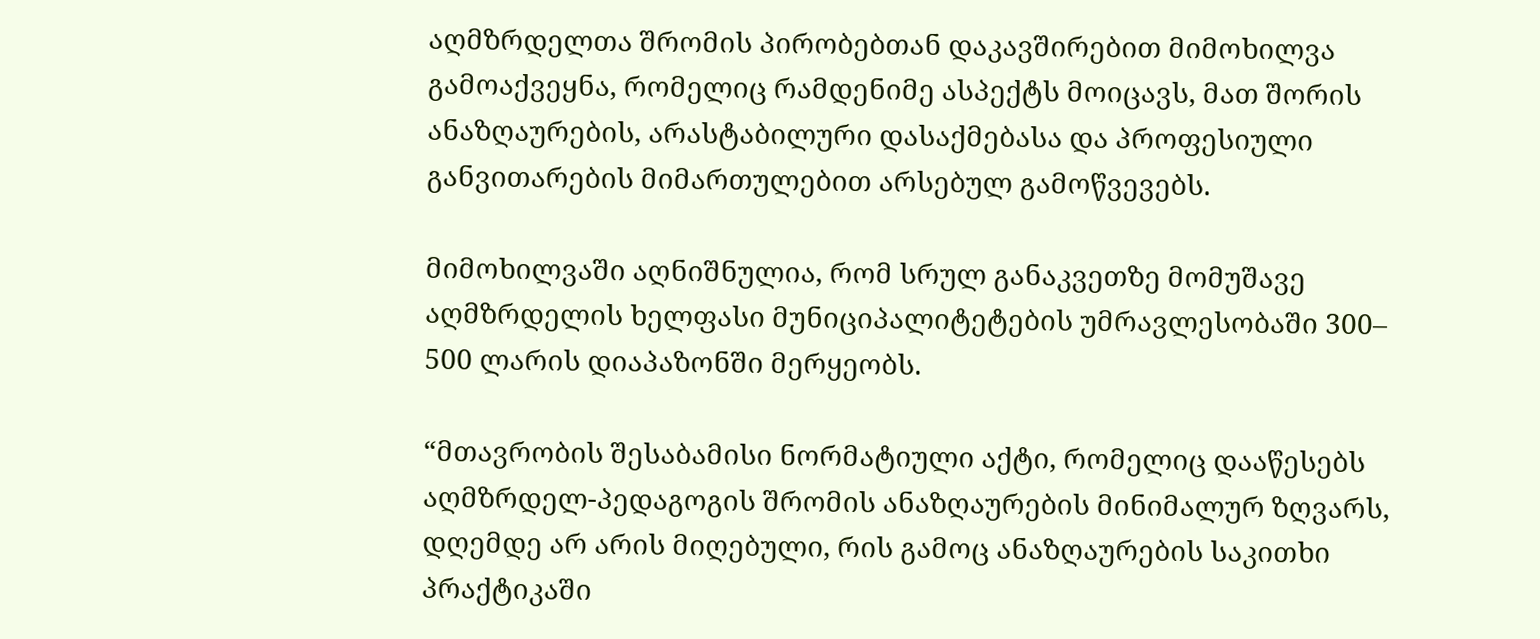აღმზრდელთა შრომის პირობებთან დაკავშირებით მიმოხილვა გამოაქვეყნა, რომელიც რამდენიმე ასპექტს მოიცავს, მათ შორის ანაზღაურების, არასტაბილური დასაქმებასა და პროფესიული განვითარების მიმართულებით არსებულ გამოწვევებს.

მიმოხილვაში აღნიშნულია, რომ სრულ განაკვეთზე მომუშავე აღმზრდელის ხელფასი მუნიციპალიტეტების უმრავლესობაში 300– 500 ლარის დიაპაზონში მერყეობს.

“მთავრობის შესაბამისი ნორმატიული აქტი, რომელიც დააწესებს აღმზრდელ-პედაგოგის შრომის ანაზღაურების მინიმალურ ზღვარს, დღემდე არ არის მიღებული, რის გამოც ანაზღაურების საკითხი პრაქტიკაში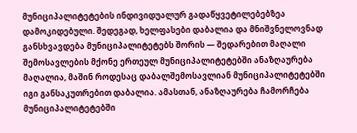მუნიციპალიტეტების ინდივიდუალურ გადაწყვეტილებებზეა დამოკიდებული. შედეგად, ხელფასები დაბალია და მნიშვნელოვნად განსხვავდება მუნიციპალიტეტებს შორის — შედარებით მაღალი შემოსავლების მქონე ერთეულ მუნიციპალიტეტებში ანაზღაურება მაღალია, მაშინ როდესაც დაბალშემოსავლიან მუნიციპალიტეტებში იგი განსაკუთრებით დაბალია. ამასთან, ანაზღაურება ჩამორჩება მუნიციპალიტეტებში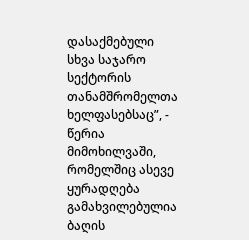დასაქმებული სხვა საჯარო სექტორის თანამშრომელთა ხელფასებსაც”, - წერია მიმოხილვაში, რომელშიც ასევე ყურადღება გამახვილებულია ბაღის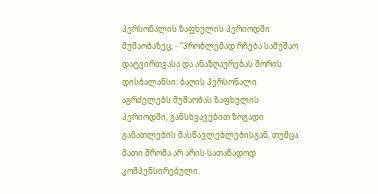პერსონალის ზაფხულის პერიოდში მუშაობაზეც, - “პრობლემად რჩება სამუშაო დატვირთვასა და ანაზღაურებას შორის დისბალანსი: ბაღის პერსონალი აგრძელებს მუშაობას ზაფხულის პერიოდში, განსხვავებით ზოგადი განათლების მასწავლებლებისგან, თუმცა მათი შრომა არ არის სათანადოდ კომპენსირებული.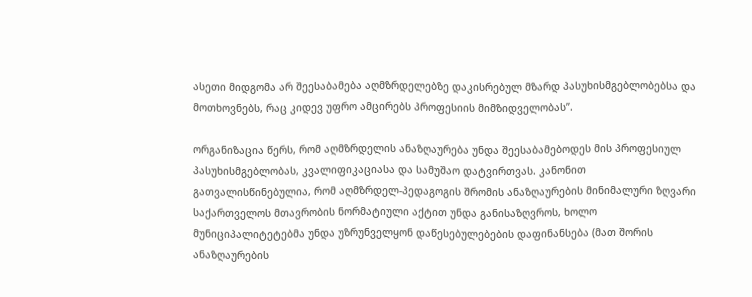ასეთი მიდგომა არ შეესაბამება აღმზრდელებზე დაკისრებულ მზარდ პასუხისმგებლობებსა და მოთხოვნებს, რაც კიდევ უფრო ამცირებს პროფესიის მიმზიდველობას”.

ორგანიზაცია წერს, რომ აღმზრდელის ანაზღაურება უნდა შეესაბამებოდეს მის პროფესიულ პასუხისმგებლობას, კვალიფიკაციასა და სამუშაო დატვირთვას. კანონით გათვალისწინებულია, რომ აღმზრდელ-პედაგოგის შრომის ანაზღაურების მინიმალური ზღვარი საქართველოს მთავრობის ნორმატიული აქტით უნდა განისაზღვროს, ხოლო მუნიციპალიტეტებმა უნდა უზრუნველყონ დაწესებულებების დაფინანსება (მათ შორის ანაზღაურების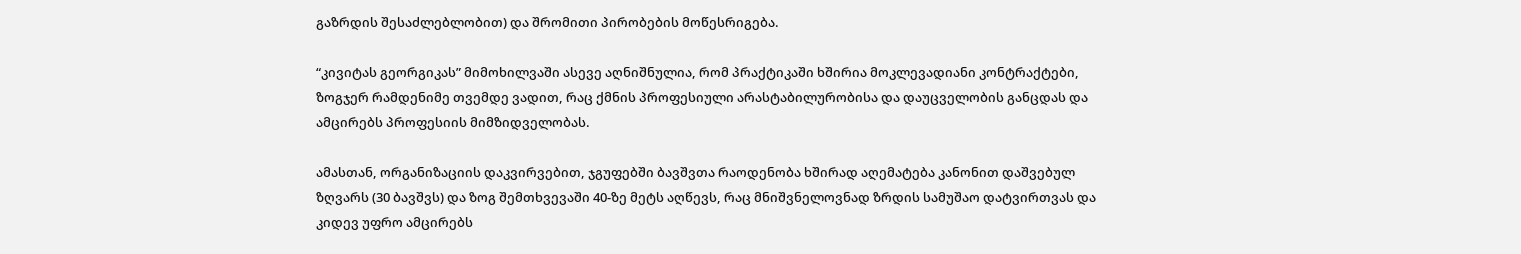გაზრდის შესაძლებლობით) და შრომითი პირობების მოწესრიგება.

“კივიტას გეორგიკას” მიმოხილვაში ასევე აღნიშნულია, რომ პრაქტიკაში ხშირია მოკლევადიანი კონტრაქტები, ზოგჯერ რამდენიმე თვემდე ვადით, რაც ქმნის პროფესიული არასტაბილურობისა და დაუცველობის განცდას და ამცირებს პროფესიის მიმზიდველობას.

ამასთან, ორგანიზაციის დაკვირვებით, ჯგუფებში ბავშვთა რაოდენობა ხშირად აღემატება კანონით დაშვებულ ზღვარს (30 ბავშვს) და ზოგ შემთხვევაში 40-ზე მეტს აღწევს, რაც მნიშვნელოვნად ზრდის სამუშაო დატვირთვას და კიდევ უფრო ამცირებს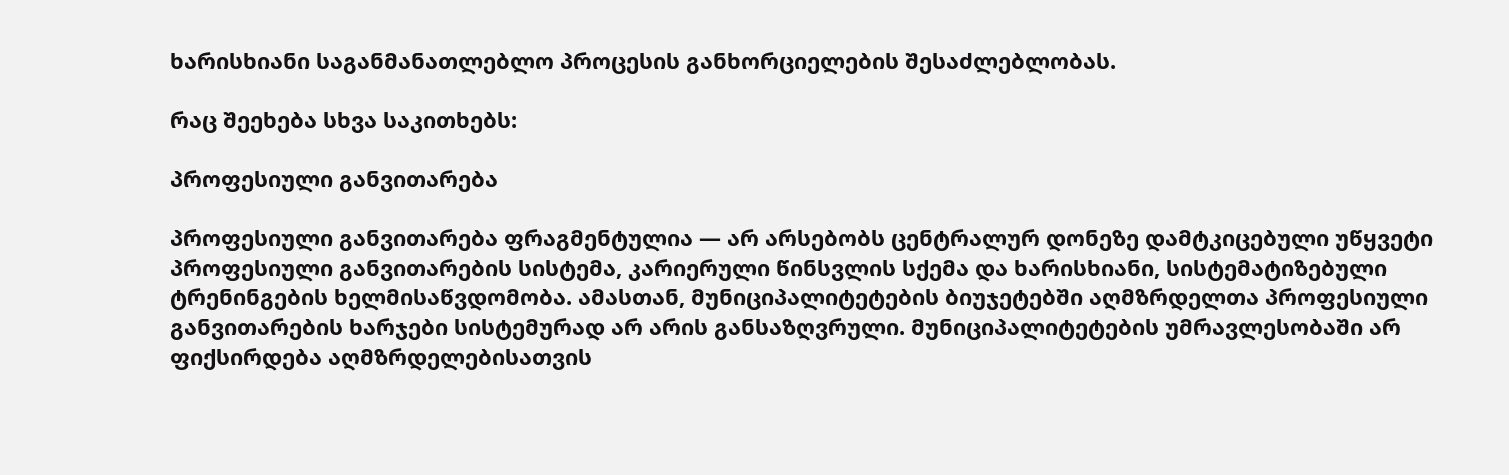ხარისხიანი საგანმანათლებლო პროცესის განხორციელების შესაძლებლობას.

რაც შეეხება სხვა საკითხებს:

პროფესიული განვითარება

პროფესიული განვითარება ფრაგმენტულია — არ არსებობს ცენტრალურ დონეზე დამტკიცებული უწყვეტი პროფესიული განვითარების სისტემა, კარიერული წინსვლის სქემა და ხარისხიანი, სისტემატიზებული ტრენინგების ხელმისაწვდომობა. ამასთან, მუნიციპალიტეტების ბიუჯეტებში აღმზრდელთა პროფესიული განვითარების ხარჯები სისტემურად არ არის განსაზღვრული. მუნიციპალიტეტების უმრავლესობაში არ ფიქსირდება აღმზრდელებისათვის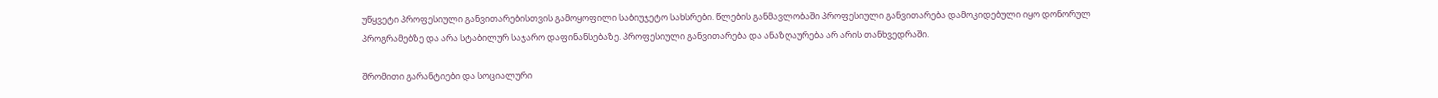უწყვეტი პროფესიული განვითარებისთვის გამოყოფილი საბიუჯეტო სახსრები. წლების განმავლობაში პროფესიული განვითარება დამოკიდებული იყო დონორულ პროგრამებზე და არა სტაბილურ საჯარო დაფინანსებაზე. პროფესიული განვითარება და ანაზღაურება არ არის თანხვედრაში.

შრომითი გარანტიები და სოციალური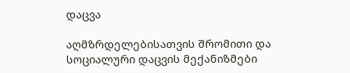დაცვა

აღმზრდელებისათვის შრომითი და სოციალური დაცვის მექანიზმები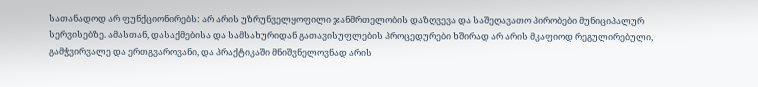სათანადოდ არ ფუნქციონირებს: არ არის უზრუნველყოფილი ჯანმრთელობის დაზღვევა და საშეღავათო პირობები მუნიციპალურ სერვისებზე. ამასთან, დასაქმებისა და სამსახურიდან გათავისუფლების პროცედურები ხშირად არ არის მკაფიოდ რეგულირებული, გამჭვირვალე და ერთგვაროვანი, და პრაქტიკაში მნიშვნელოვნად არის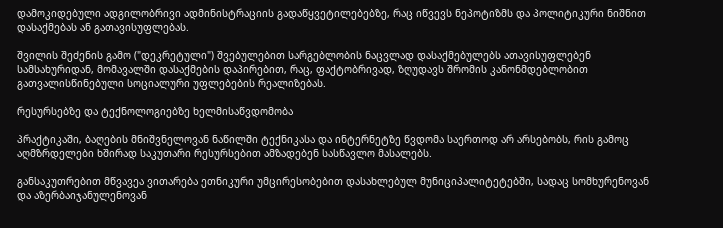დამოკიდებული ადგილობრივი ადმინისტრაციის გადაწყვეტილებებზე, რაც იწვევს ნეპოტიზმს და პოლიტიკური ნიშნით დასაქმებას ან გათავისუფლებას.

შვილის შეძენის გამო ("დეკრეტული") შვებულებით სარგებლობის ნაცვლად დასაქმებულებს ათავისუფლებენ სამსახურიდან, მომავალში დასაქმების დაპირებით, რაც, ფაქტობრივად, ზღუდავს შრომის კანონმდებლობით გათვალისწინებული სოციალური უფლებების რეალიზებას.

რესურსებზე და ტექნოლოგიებზე ხელმისაწვდომობა

პრაქტიკაში, ბაღების მნიშვნელოვან ნაწილში ტექნიკასა და ინტერნეტზე წვდომა საერთოდ არ არსებობს, რის გამოც აღმზრდელები ხშირად საკუთარი რესურსებით ამზადებენ სასწავლო მასალებს.

განსაკუთრებით მწვავეა ვითარება ეთნიკური უმცირესობებით დასახლებულ მუნიციპალიტეტებში, სადაც სომხურენოვან და აზერბაიჯანულენოვან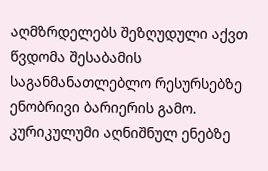აღმზრდელებს შეზღუდული აქვთ წვდომა შესაბამის საგანმანათლებლო რესურსებზე ენობრივი ბარიერის გამო. კურიკულუმი აღნიშნულ ენებზე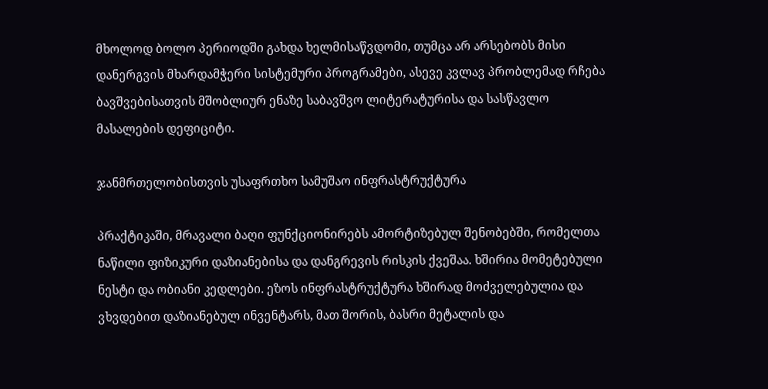მხოლოდ ბოლო პერიოდში გახდა ხელმისაწვდომი, თუმცა არ არსებობს მისი დანერგვის მხარდამჭერი სისტემური პროგრამები, ასევე კვლავ პრობლემად რჩება ბავშვებისათვის მშობლიურ ენაზე საბავშვო ლიტერატურისა და სასწავლო მასალების დეფიციტი.

ჯანმრთელობისთვის უსაფრთხო სამუშაო ინფრასტრუქტურა

პრაქტიკაში, მრავალი ბაღი ფუნქციონირებს ამორტიზებულ შენობებში, რომელთა ნაწილი ფიზიკური დაზიანებისა და დანგრევის რისკის ქვეშაა. ხშირია მომეტებული ნესტი და ობიანი კედლები. ეზოს ინფრასტრუქტურა ხშირად მოძველებულია და ვხვდებით დაზიანებულ ინვენტარს, მათ შორის, ბასრი მეტალის და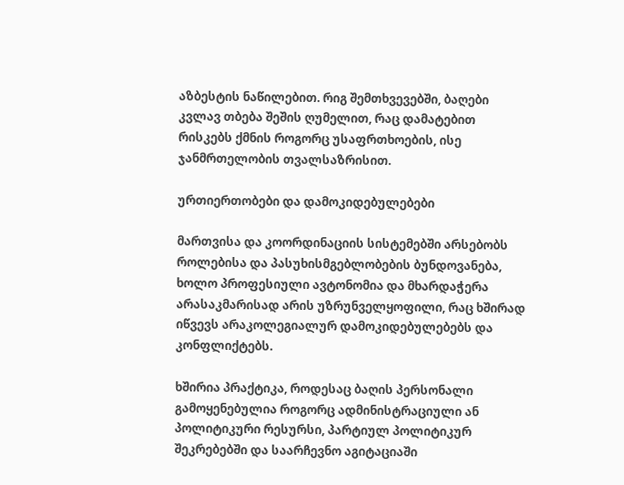აზბესტის ნაწილებით. რიგ შემთხვევებში, ბაღები კვლავ თბება შეშის ღუმელით, რაც დამატებით რისკებს ქმნის როგორც უსაფრთხოების, ისე ჯანმრთელობის თვალსაზრისით.

ურთიერთობები და დამოკიდებულებები

მართვისა და კოორდინაციის სისტემებში არსებობს როლებისა და პასუხისმგებლობების ბუნდოვანება, ხოლო პროფესიული ავტონომია და მხარდაჭერა არასაკმარისად არის უზრუნველყოფილი, რაც ხშირად იწვევს არაკოლეგიალურ დამოკიდებულებებს და კონფლიქტებს.

ხშირია პრაქტიკა, როდესაც ბაღის პერსონალი გამოყენებულია როგორც ადმინისტრაციული ან პოლიტიკური რესურსი, პარტიულ პოლიტიკურ შეკრებებში და საარჩევნო აგიტაციაში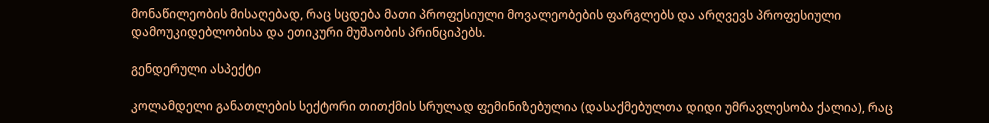მონაწილეობის მისაღებად, რაც სცდება მათი პროფესიული მოვალეობების ფარგლებს და არღვევს პროფესიული დამოუკიდებლობისა და ეთიკური მუშაობის პრინციპებს.

გენდერული ასპექტი

კოლამდელი განათლების სექტორი თითქმის სრულად ფემინიზებულია (დასაქმებულთა დიდი უმრავლესობა ქალია), რაც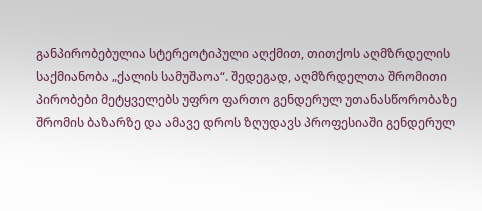განპირობებულია სტერეოტიპული აღქმით, თითქოს აღმზრდელის საქმიანობა „ქალის სამუშაოა“. შედეგად, აღმზრდელთა შრომითი პირობები მეტყველებს უფრო ფართო გენდერულ უთანასწორობაზე შრომის ბაზარზე და ამავე დროს ზღუდავს პროფესიაში გენდერულ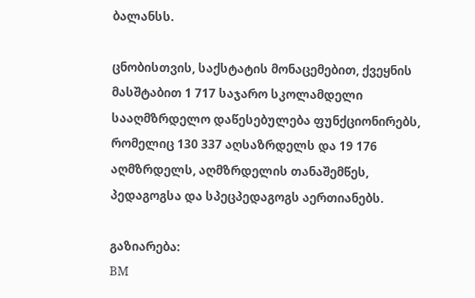ბალანსს.

ცნობისთვის, საქსტატის მონაცემებით, ქვეყნის მასშტაბით 1 717 საჯარო სკოლამდელი სააღმზრდელო დაწესებულება ფუნქციონირებს, რომელიც 130 337 აღსაზრდელს და 19 176 აღმზრდელს, აღმზრდელის თანაშემწეს, პედაგოგსა და სპეცპედაგოგს აერთიანებს.

გაზიარება:
BM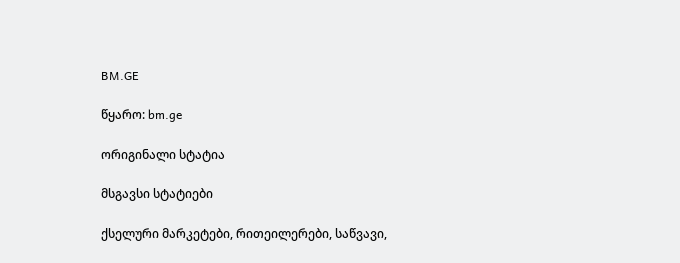BM.GE

წყარო: bm.ge

ორიგინალი სტატია

მსგავსი სტატიები

ქსელური მარკეტები, რითეილერები, საწვავი,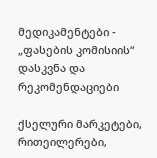მედიკამენტები - „ფასების კომისიის“ დასკვნა და რეკომენდაციები

ქსელური მარკეტები, რითეილერები,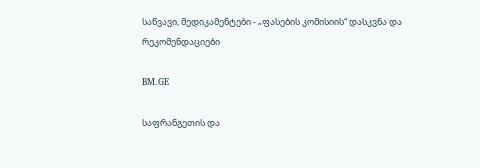საწვავი, მედიკამენტები - „ფასების კომისიის“ დასკვნა და რეკომენდაციები

BM.GE

საფრანგეთის და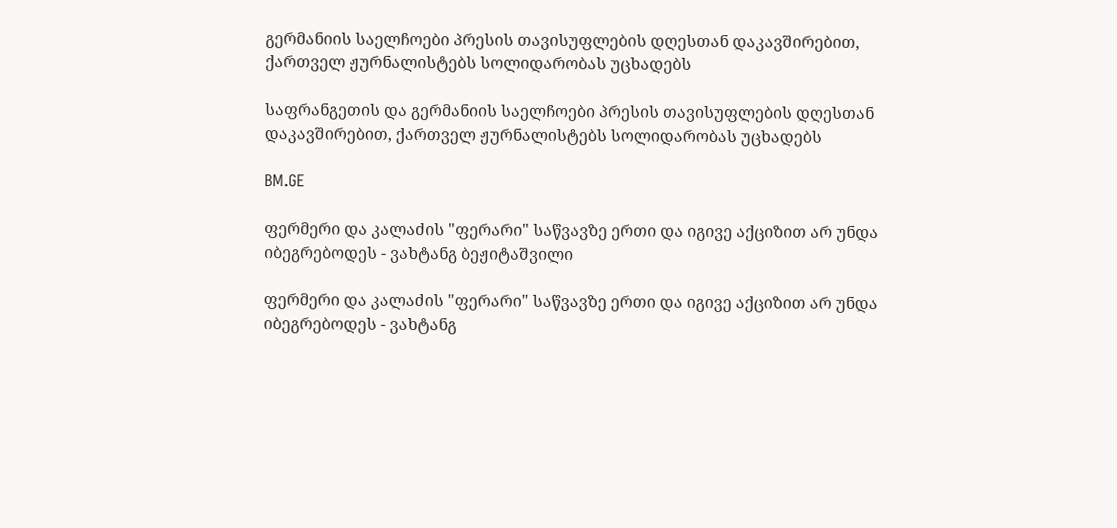გერმანიის საელჩოები პრესის თავისუფლების დღესთან დაკავშირებით, ქართველ ჟურნალისტებს სოლიდარობას უცხადებს

საფრანგეთის და გერმანიის საელჩოები პრესის თავისუფლების დღესთან დაკავშირებით, ქართველ ჟურნალისტებს სოლიდარობას უცხადებს

BM.GE

ფერმერი და კალაძის "ფერარი" საწვავზე ერთი და იგივე აქციზით არ უნდა იბეგრებოდეს - ვახტანგ ბეჟიტაშვილი

ფერმერი და კალაძის "ფერარი" საწვავზე ერთი და იგივე აქციზით არ უნდა იბეგრებოდეს - ვახტანგ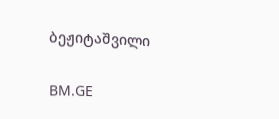ბეჟიტაშვილი

BM.GE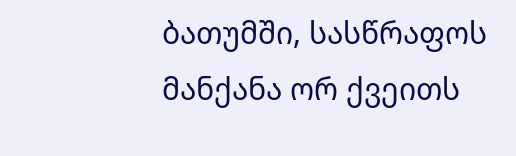ბათუმში, სასწრაფოს მანქანა ორ ქვეითს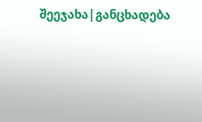შეეჯახა|განცხადება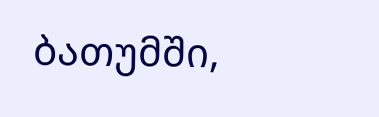ბათუმში,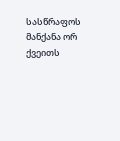სასწრაფოს მანქანა ორ ქვეითს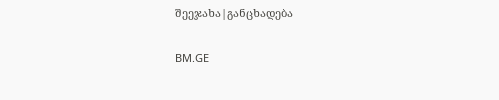შეეჯახა|განცხადება

BM.GE